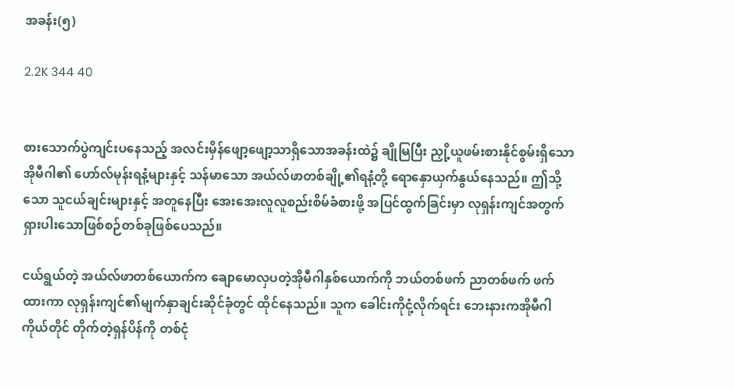အခန်း(၅)

2.2K 344 40


စားသောက်ပွဲကျင်းပနေသည့် အလင်းမှိန်ဖျော့ဖျော့သာရှိသောအခန်းထဲ၌ ချိုမြပြီး ညှို့ယူဖမ်းစားနိုင်စွမ်းရှိသော အိုမီဂါ၏ ဟော်လ်မုန်းရနံ့များနှင့် သန်မာသော အယ်လ်ဖာတစ်ချို့၏ရနံ့တို့ ရောနှောယှက်နွယ်နေသည်။ ဤသို့သော သူငယ်ချင်းများနှင့် အတူနေပြီး အေးအေးလူလူစည်းစိမ်ခံစားဖို့ အပြင်ထွက်ခြင်းမှာ လုရှန်းကျင်အတွက် ရှားပါးသောဖြစ်စဉ်တစ်ခုဖြစ်ပေသည်။

ငယ်ရွယ်တဲ့ အယ်လ်ဖာတစ်ယောက်က ချောမောလှပတဲ့အိုမီဂါနှစ်ယောက်ကို ဘယ်တစ်ဖက် ညာတစ်ဖက် ဖက်ထားကာ လုရှန်းကျင်၏မျက်နှာချင်းဆိုင်ခုံတွင် ထိုင်နေသည်။ သူက ခေါင်းကိုငုံ့လိုက်ရင်း ဘေးနားကအိုမီဂါကိုယ်တိုင် တိုက်တဲ့ရှန်ပိန်ကို တစ်ငုံ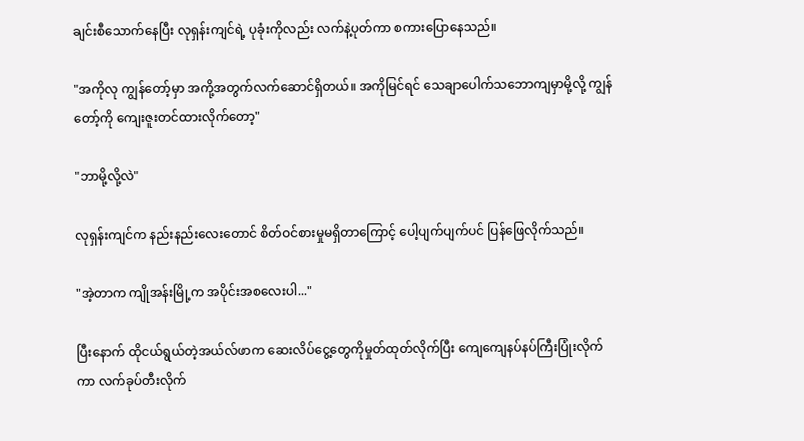ချင်းစီသောက်နေပြီး လုရှန်းကျင်ရဲ့ ပုခုံးကိုလည်း လက်နဲ့ပုတ်ကာ စကားပြောနေသည်။

"အကိုလု ကျွန်တော့်မှာ အကို့အတွက်လက်ဆောင်ရှိတယ်။ အကိုမြင်ရင် သေချာပေါက်သဘောကျမှာမို့လို့ ကျွန်တော့်ကို ကျေးဇူးတင်ထားလိုက်တော့"

"ဘာမို့လို့လဲ"

လုရှန်းကျင်က နည်းနည်းလေးတောင် စိတ်ဝင်စားမှုမရှိတာကြောင့် ပေါ့ပျက်ပျက်ပင် ပြန်ဖြေလိုက်သည်။

"အဲ့တာက ကျိုအန်းမြို့က အပိုင်းအစလေးပါ..."

ပြီးနောက် ထိုငယ်ရွယ်တဲ့အယ်လ်ဖာက ဆေးလိပ်ငွေ့တွေကိုမှုတ်ထုတ်လိုက်ပြီး ကျေကျေနပ်နပ်ကြီးပြုံးလိုက်ကာ လက်ခုပ်တီးလိုက်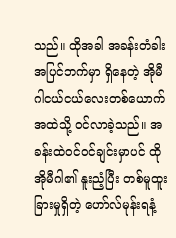သည်။ ထိုအခါ အခန်းတံခါးအပြင်ဘက်မှာ ရှိနေတဲ့ အိုမီဂါငယ်ငယ်လေးတစ်ယောက် အထဲသို့ ဝင်လာခဲ့သည်။ အခန်းထဲဝင်ဝင်ချင်းမှာပင် ထိုအိုမီဂါ၏ နူးညံ့ပြီး တစ်မူထူးခြားမှုရှိတဲ့ ဟော်လ်မုန်းရနံ့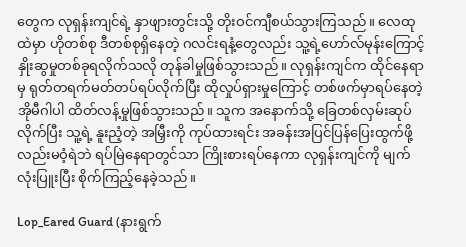တွေက လုရှန်းကျင်ရဲ့ နှာဖျားတွင်းသို့ တိုးဝင်ကျီစယ်သွားကြသည်။ လေထုထဲမှာ ဟိုတစ်စု ဒီတစ်စုရှိနေတဲ့ ဂလင်းရနံ့တွေလည်း သူ့ရဲ့ဟော်လ်မုန်းကြောင့် နှိုးဆွမှုတစ်ခုရလိုက်သလို တုန်ခါမှုဖြစ်သွားသည်။ လုရှန်းကျင်က ထိုင်နေရာမှ ရုတ်တရက်မတ်တပ်ရပ်လိုက်ပြီး ထိုလှုပ်ရှားမှုကြောင့် တစ်ဖက်မှာရပ်နေတဲ့ အိုမီဂါပါ ထိတ်လန့်မှုဖြစ်သွားသည်။ သူက အနောက်သို့ ခြေတစ်လှမ်းဆုပ်လိုက်ပြီး သူ့ရဲ့ နူးညံ့တဲ့ အမြှီးကို ကုပ်ထားရင်း အခန်းအပြင်ပြန်ပြေးထွက်ဖို့လည်းမဝံ့ရဲဘဲ ရပ်မြဲနေရာတွင်သာ ကြိုးစားရပ်နေကာ လုရှန်းကျင်ကို မျက်လုံးပြူးပြီး စိုက်ကြည့်နေခဲ့သည်။

Lop_Eared Guard (နားရွက်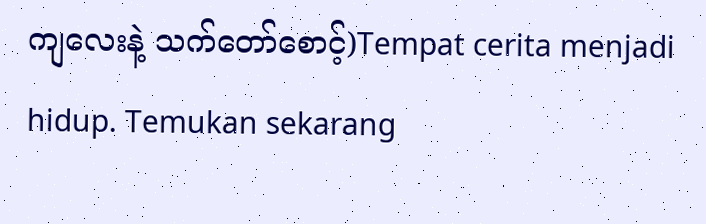ကျလေးနဲ့ သက်တော်စောင့်)Tempat cerita menjadi hidup. Temukan sekarang